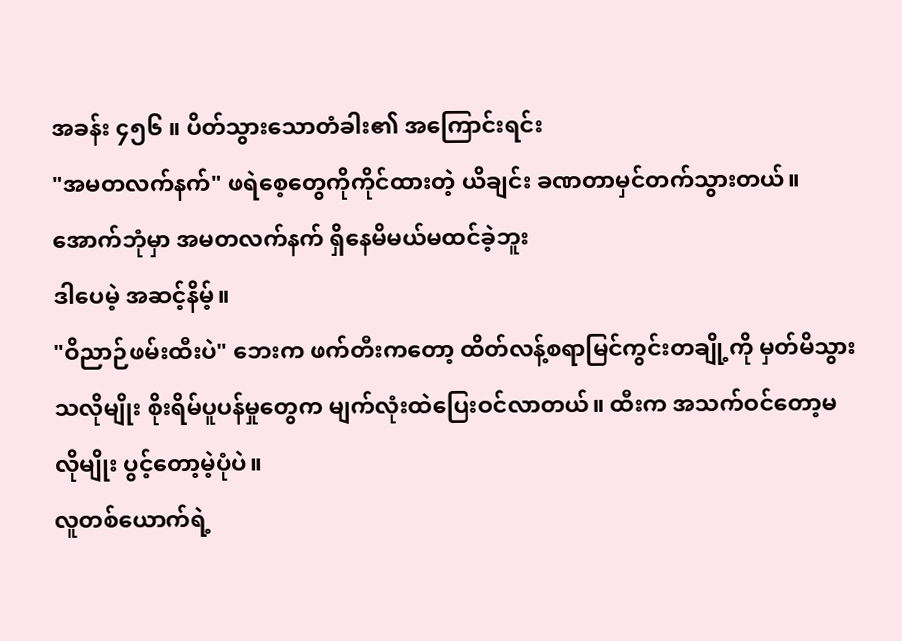အခန်း ၄၅၆ ။ ပိတ်သွားသောတံခါး၏ အကြောင်းရင်း
"အမတလက်နက်" ဖရဲစေ့တွေကိုကိုင်ထားတဲ့ ယိချင်း ခဏတာမှင်တက်သွားတယ်။ အောက်ဘုံမှာ အမတလက်နက် ရှိနေမိမယ်မထင်ခဲ့ဘူး
ဒါပေမဲ့ အဆင့်နိမ့်။
"ဝိညာဉ်ဖမ်းထီးပဲ" ဘေးက ဖက်တီးကတော့ ထိတ်လန့်စရာမြင်ကွင်းတချို့ကို မှတ်မိသွားသလိုမျိုး စိုးရိမ်ပူပန်မှုတွေက မျက်လုံးထဲပြေးဝင်လာတယ်။ ထီးက အသက်ဝင်တော့မလိုမျိုး ပွင့်တော့မဲ့ပုံပဲ။
လူတစ်ယောက်ရဲ့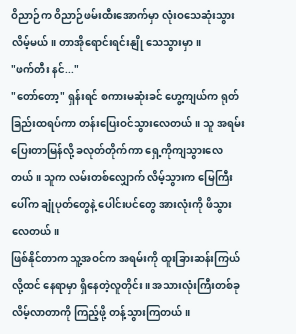ဝိညာဉ်က ဝိညာဉ်ဖမ်းထီးအောက်မှာ လုံးဝသေဆုံးသွားလိမ့်မယ်။ တာအိုရောင်းရင်းနျို သေသွားမှာ။
"ဖက်တီး နင်..."
"တော်တော့" ရှန်းရင် စကားမဆုံးခင် ဟွေ့ကျယ်က ရုတ်ခြည်းထရပ်ကာ တန်းပြေးဝင်သွားလေတယ်။ သူ အရမ်းပြေးတာမြန်လို့ ခလုတ်တိုက်ကာ ရှေ့ကိုကျသွားလေတယ်။ သူက လမ်းတစ်လျှောက် လိမ့်သွားက မြေကြီးပေါ်က ချုံပုတ်တွေနဲ့ ပေါင်းပင်တွေ အားလုံးကို ဖိသွားလေတယ်။
ဖြစ်နိုင်တာက သူ့အဝင်က အရမ်းကို ထူးခြားဆန်းကြယ်လို့ထင် နေရာမှာ ရှိနေတဲ့လူတိုင်း။ အသားလုံးကြီးတစ်ခု လိမ့်လာတာကို ကြည့်ဖို့ တန့်သွားကြတယ်။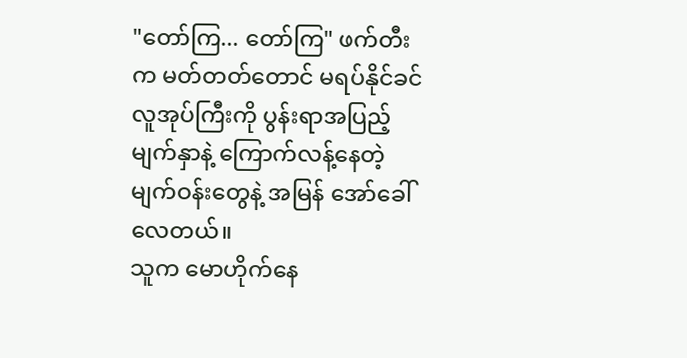"တော်ကြ... တော်ကြ" ဖက်တီးက မတ်တတ်တောင် မရပ်နိုင်ခင် လူအုပ်ကြီးကို ပွန်းရာအပြည့် မျက်နှာနဲ့ ကြောက်လန့်နေတဲ့ မျက်ဝန်းတွေနဲ့ အမြန် အော်ခေါ်လေတယ်။
သူက မောဟိုက်နေ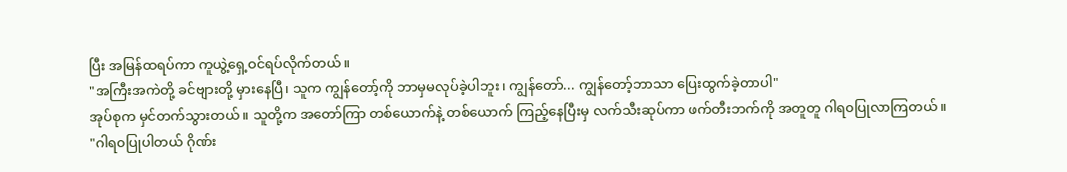ပြီး အမြန်ထရပ်ကာ ကူယွဲ့ရှေ့ဝင်ရပ်လိုက်တယ်။
"အကြီးအကဲတို့ ခင်ဗျားတို့ မှားနေပြီ၊ သူက ကျွန်တော့်ကို ဘာမှမလုပ်ခဲ့ပါဘူး၊ ကျွန်တော်... ကျွန်တော့်ဘာသာ ပြေးထွက်ခဲ့တာပါ"
အုပ်စုက မှင်တက်သွားတယ်။ သူတို့က အတော်ကြာ တစ်ယောက်နဲ့ တစ်ယောက် ကြည့်နေပြီးမှ လက်သီးဆုပ်ကာ ဖက်တီးဘက်ကို အတူတူ ဂါရ၀ပြုလာကြတယ်။
"ဂါရ၀ပြုပါတယ် ဂိုဏ်း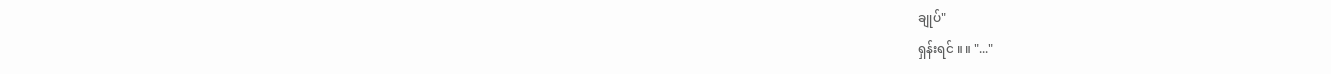ချုပ်"
ရှန်းရင် ။ ။ "..."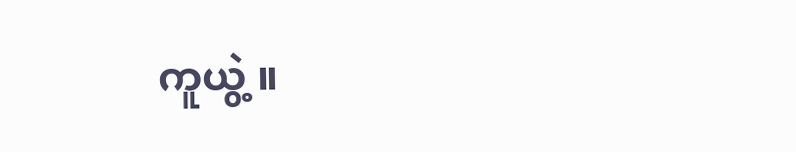ကူယွဲ့ ။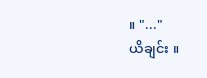။ "..."
ယိချင်း ။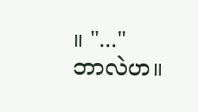။ "..."
ဘာလဲဟ။